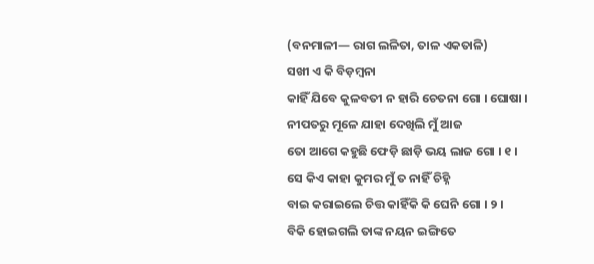(ବନମାଳୀ— ରାଗ ଲଳିତା, ତାଳ ଏକତାଳି)
ସଖୀ ଏ କି ବିଡ଼ମ୍ବନା
କାହିଁ ଯିବେ କୁଳବତୀ ନ ହାରି ଚେତନା ଗୋ । ଘୋଷା ।
ନୀପତରୁ ମୂଳେ ଯାହା ଦେଖିଲି ମୁଁ ଆଜ
ତୋ ଆଗେ କହୁଛି ଫେଡ଼ି ଛାଡ଼ି ଭୟ ଲାଜ ଗୋ । ୧ ।
ସେ କିଏ କାହା କୁମର ମୁଁ ତ ନାହିଁ ଚିହ୍ନି
ବାଇ କରାଇଲେ ଚିତ୍ତ କାହିଁକି କି ଘେନି ଗୋ । ୨ ।
ବିକି ହୋଇଗଲି ତାଙ୍କ ନୟନ ଇଙ୍ଗିତେ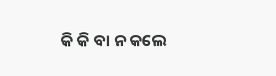କି କି ବା ନ କଲେ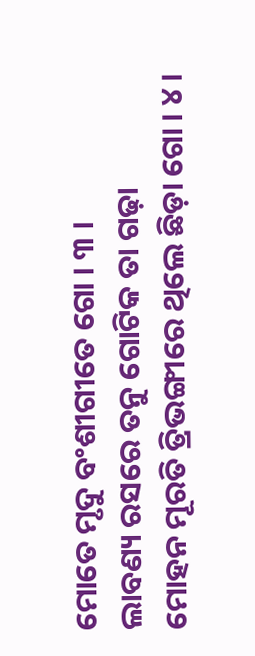ମୋତେ ମୃଦୁ ବଂଶୀଗୀତେ ଗୋ । ୩ ।
ଲାବଣ୍ୟ ରସରେ ତନୁ ଗୋଟିକ ତା ଗଢ଼ା
ମୋହନ ମୂରତି ତ୍ରିଭଙ୍ଗୀରେ ଥିଲେ ଛିଡ଼ା ଗୋ । ୪ ।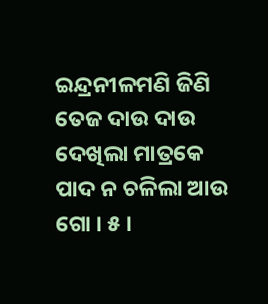ଇନ୍ଦ୍ରନୀଳମଣି ଜିଣି ତେଜ ଦାଉ ଦାଉ
ଦେଖିଲା ମାତ୍ରକେ ପାଦ ନ ଚଳିଲା ଆଉ ଗୋ । ୫ ।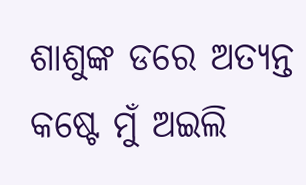ଶାଶୁଙ୍କ ଡରେ ଅତ୍ୟନ୍ତ କଷ୍ଟେ ମୁଁ ଅଇଲି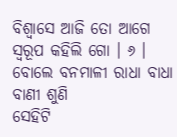ବିଶ୍ୱାସେ ଆଜି ତୋ ଆଗେ ସ୍ୱରୂପ କହିଲି ଗୋ । ୬ ।
ବୋଲେ ବନମାଳୀ ରାଧା ବାଧା ବାଣୀ ଶୁଣି
ସେହିଟି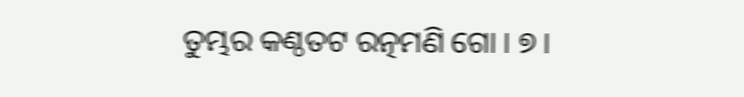ତୁମ୍ଭର କଣ୍ଠତଟ ରତ୍ନମଣି ଗୋ । ୭ ।